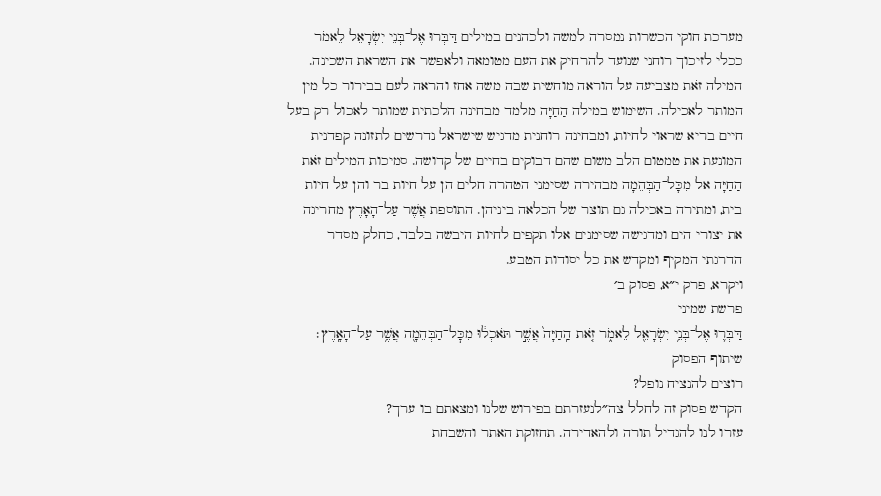מערכת חוקי הכשרות נמסרה למשה ולכהנים במילים דַּבְּרוּ אֶל־בְּנֵי יִשְׂרָאֵל לֵאמֹר ככלי לזיכוך רוחני שנועד להרחיק את העם מטומאה ולאפשר את השראת השכינה. המילה זֹאת מצביעה על הוראה מוחשית שבה משה אחז והראה לעם בבירור כל מין המותר לאכילה. השימוש במילה הַחַיָּה מלמד מבחינה הלכתית שמותר לאכול רק בעל חיים בריא שראוי לחיות, ומבחינה רוחנית מדגיש שישראל נדרשים לתזונה קפדנית המונעת את טמטום הלב משום שהם דבוקים בחיים של קדושה. סמיכות המילים זֹאת הַחַיָּה אל מִכָּל־הַבְּהֵמָה מבהירה שסימני הטהרה חלים הן על חיות בר והן על חיות בית, ומתירה באכילה גם תוצר של הכלאה ביניהן. התוספת אֲשֶׁר עַל־הָאָרֶץ מחריגה את יצורי הים ומדגישה שסימנים אלו תקפים לחיות היבשה בלבד, כחלק מסדר הדרגתי המקיף ומקדש את כל יסודות הטבע.
ויקרא, פרק י״א, פסוק ב׳
פרשת שמיני
דַּבְּר֛וּ אֶל־בְּנֵ֥י יִשְׂרָאֵ֖ל לֵאמֹ֑ר זֹ֤את הַֽחַיָּה֙ אֲשֶׁ֣ר תֹּאכְל֔וּ מִכׇּל־הַבְּהֵמָ֖ה אֲשֶׁ֥ר עַל־הָאָֽרֶץ׃
שיתוף הפסוק
רוצים להנציח נופל?
הקדש פסוק זה לחלל צה״לנעזרתם בפירוש שלנו ומצאתם בו ערך?
עזרו לנו להגדיל תורה ולהאדירה. תחזוקת האתר והשבחת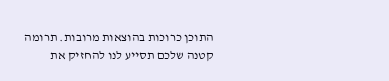התוכן כרוכות בהוצאות מרובות. תרומה קטנה שלכם תסייע לנו להחזיק את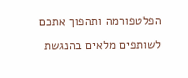הפלטפורמה ותהפוך אתכם לשותפים מלאים בהנגשת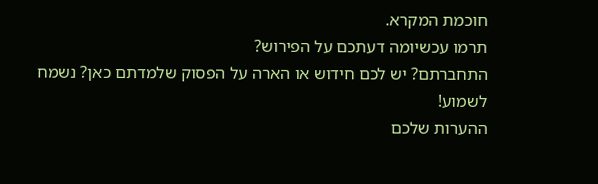חוכמת המקרא.
תרמו עכשיומה דעתכם על הפירוש?
התחברתם? יש לכם חידוש או הארה על הפסוק שלמדתם כאן? נשמח לשמוע!
ההערות שלכם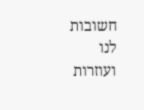חשובות לנו ועוזרות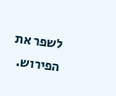לשפר את הפירוש.